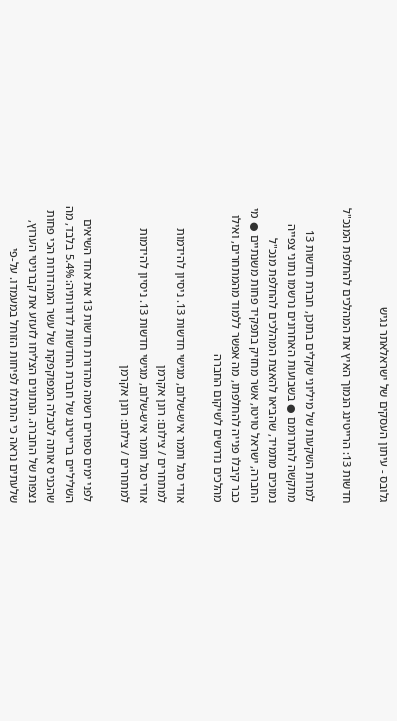גלובס - עיתון העסקים של ישראלאתר נגיש

חדשות 13: הרייטינג הנמוך האיץ את המהלכים להחלפת המנכ"ל

למרות השקעות של מיליוני שקלים בתוכן, חברת חדשות 13 מתקשה להתרומם ● בשבועות האחרונים נרשמו נתוני צפייה נמוכים מתמיד, שהביאו להאצת המהלכים להחלפת מנכ"ל החברה, ישראל טויטו, אשר מחזיק בתפקיד פחות משנתיים ● מי כבר קיבלו פנייה להחלפתו, מה אפשר ללמוד מהמתחרים, ואילו מהלכים נדרשים לשיקום החברה

אודי סגל ותמר איש-שלום, מגישי חדשות 13. ניסיון להידמות למתחרים / צילום: רונן אקרמן
אודי סגל ותמר איש-שלום, מגישי חדשות 13. ניסיון להידמות למתחרים / צילום: רונן אקרמן

לפני ימים ספורים רשמה מהדורת חדשות 13 את אחד השיאים השליליים ברייטינג של חברת החדשות לדורותיה: 5.4% בלבד, מה שהכניס אותה לטבלה המפוקפקת של עשר המהדורות הכי פחות נצפות של החברה. הנתונים הצליחו לזעזע את קברניטי הערוץ, שלעתים נראה כי התרגלו לפיחות הזוחל במעמדו. על-פי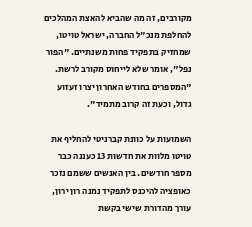מקורבים, זה מה שהביא להאצת המהלכים להחלפת מנכ"ל החברה, ישראל טויטו, שמחזיק בתפקיד פחות משנתיים. "הפור נפל", אומר שלא לייחוס מקורב לרשת. "המספרים בחודש האחרון יצרו זעזוע גדול, וכעת זה קרוב מתמיד".

השמועות על כוונת קברניטי להחליף את טויטו מלוות את חדשות 13 כעננה כבר מספר חודשים. בין האנשים ששמם נזכר כאופציה להיכנס לתפקיד נמנה רון ירון, עורך מהדורת שישי בקשת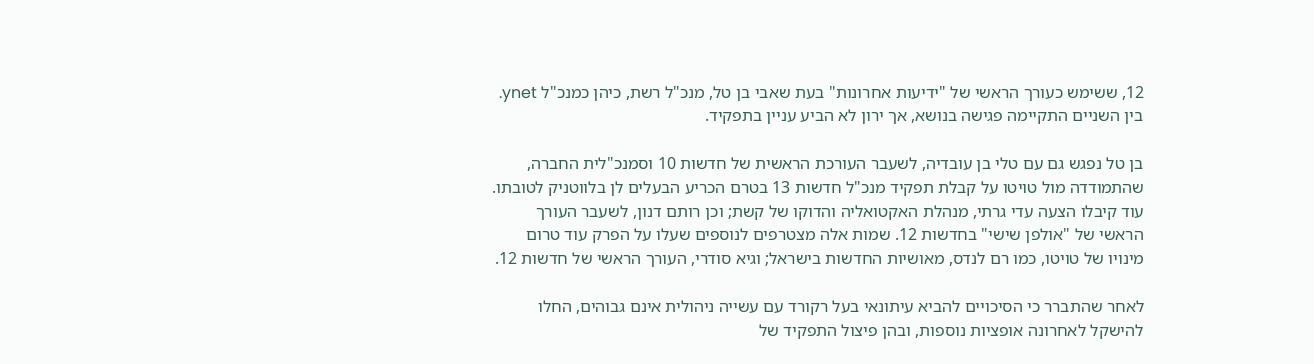12, ששימש כעורך הראשי של "ידיעות אחרונות" בעת שאבי בן טל, מנכ"ל רשת, כיהן כמנכ"ל ynet. בין השניים התקיימה פגישה בנושא, אך ירון לא הביע עניין בתפקיד.

בן טל נפגש גם עם טלי בן עובדיה, לשעבר העורכת הראשית של חדשות 10 וסמנכ"לית החברה, שהתמודדה מול טויטו על קבלת תפקיד מנכ"ל חדשות 13 בטרם הכריע הבעלים לן בלווטניק לטובתו. עוד קיבלו הצעה עדי גרתי, מנהלת האקטואליה והדוקו של קשת; וכן רותם דנון, לשעבר העורך הראשי של "אולפן שישי" בחדשות 12. שמות אלה מצטרפים לנוספים שעלו על הפרק עוד טרום מינויו של טויטו, כמו רם לנדס, מאושיות החדשות בישראל; וגיא סודרי, העורך הראשי של חדשות 12.

לאחר שהתברר כי הסיכויים להביא עיתונאי בעל רקורד עם עשייה ניהולית אינם גבוהים, החלו להישקל לאחרונה אופציות נוספות, ובהן פיצול התפקיד של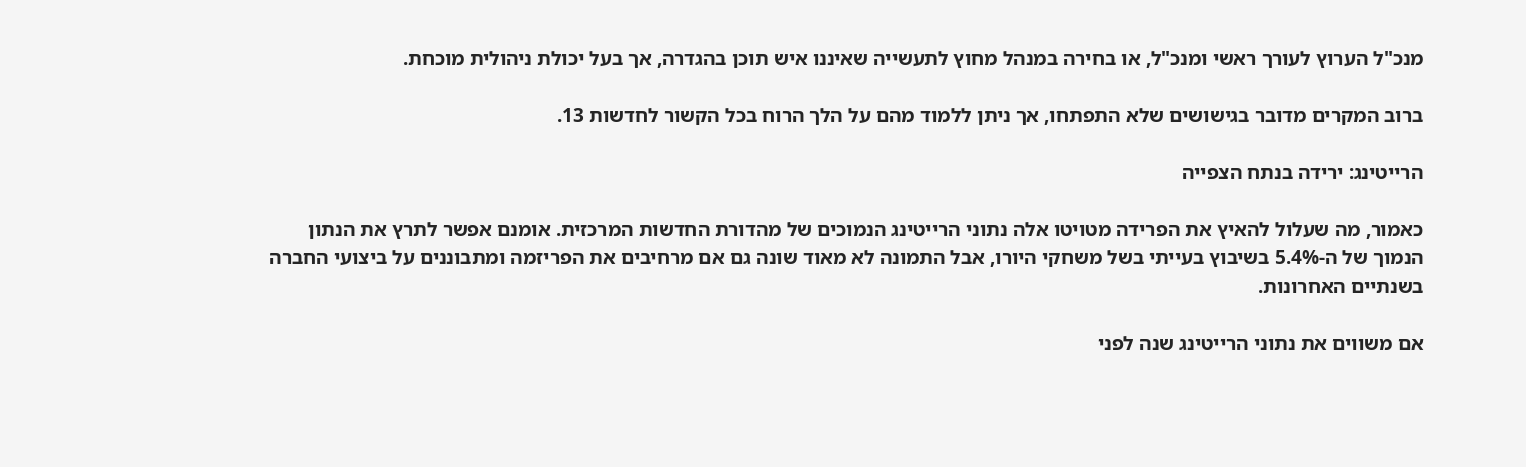מנכ"ל הערוץ לעורך ראשי ומנכ"ל, או בחירה במנהל מחוץ לתעשייה שאיננו איש תוכן בהגדרה, אך בעל יכולת ניהולית מוכחת.

ברוב המקרים מדובר בגישושים שלא התפתחו, אך ניתן ללמוד מהם על הלך הרוח בכל הקשור לחדשות 13.

הרייטינג: ירידה בנתח הצפייה

כאמור, מה שעלול להאיץ את הפרידה מטויטו אלה נתוני הרייטינג הנמוכים של מהדורת החדשות המרכזית. אומנם אפשר לתרץ את הנתון הנמוך של ה-5.4% בשיבוץ בעייתי בשל משחקי היורו, אבל התמונה לא מאוד שונה גם אם מרחיבים את הפריזמה ומתבוננים על ביצועי החברה בשנתיים האחרונות.

אם משווים את נתוני הרייטינג שנה לפני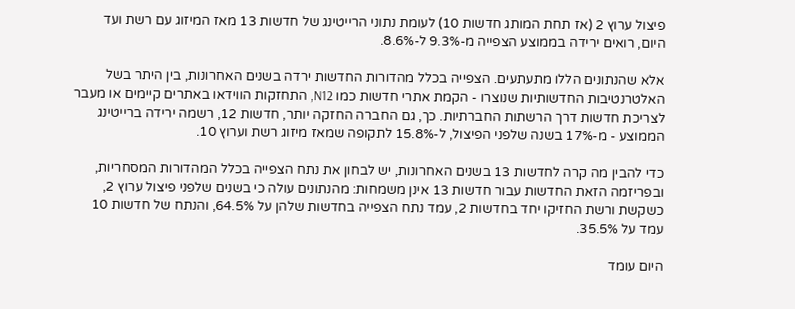פיצול ערוץ 2 (אז תחת המותג חדשות 10) לעומת נתוני הרייטינג של חדשות 13 מאז המיזוג עם רשת ועד היום, רואים ירידה בממוצע הצפייה מ-9.3% ל-8.6%.

אלא שהנתונים הללו מתעתעים. הצפייה בכלל מהדורות החדשות ירדה בשנים האחרונות, בין היתר בשל האלטרנטיבות החדשותיות שנוצרו - הקמת אתרי חדשות כמו N12, התחזקות הווידאו באתרים קיימים או מעבר לצריכת חדשות דרך הרשתות החברתיות. כך, גם החברה החזקה יותר, חדשות 12, רשמה ירידה ברייטינג הממוצע - מ-17% בשנה שלפני הפיצול, ל-15.8% לתקופה שמאז מיזוג רשת וערוץ 10.

כדי להבין מה קרה לחדשות 13 בשנים האחרונות, יש לבחון את נתח הצפייה בכלל המהדורות המסחריות, ובפריזמה הזאת החדשות עבור חדשות 13 אינן משמחות: מהנתונים עולה כי בשנים שלפני פיצול ערוץ 2, כשקשת ורשת החזיקו יחד בחדשות 2, עמד נתח הצפייה בחדשות שלהן על 64.5%, והנתח של חדשות 10 עמד על 35.5%.

היום עומד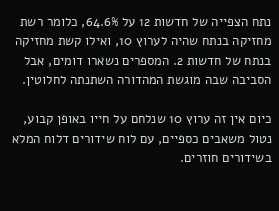נתח הצפייה של חדשות 12 על 64.6%, כלומר רשת מחזיקה בנתח שהיה לערוץ 10, ואילו קשת מחזיקה בנתח של חדשות 2. המספרים נשארו דומים, אבל הסביבה שבה מוגשת המהדורה השתנתה לחלוטין.

כיום אין זה ערוץ 10 שנלחם על חייו באופן קבוע, נטול משאבים כספיים, עם לוח שידורים דלוח המלא בשידורים חוזרים.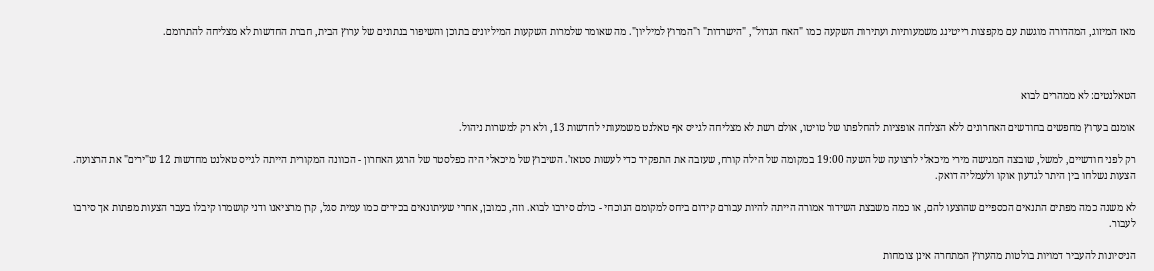מאז המיזוג, המהדורה מוגשת עם מקפצות רייטינג משמעותיות ועתירות השקעה כמו "האח הגדול", "הישרדות" ו"המרוץ למיליון". מה שאומר שלמרות השקעות המיליונים בתוכן והשיפור בנתונים של ערוץ הבית, חברת החדשות לא מצליחה להתרומם.



הטאלנטים: לא ממהרים לבוא

אומנם בערוץ מחפשים בחודשים האחרונים ללא הצלחה אופציות להחלפתו של טויטו, אולם רשת לא מצליחה לגייס אף טאלנט משמעותי לחדשות 13, ולא רק למשרות ניהול.

רק לפני חודשיים, למשל, שובצה המגישה מירי מיכאלי לרצועה של השעה 19:00 במקומה של הילה קורח, שעזבה את התפקיד כדי לעשות סטאז'. השיבוץ של מיכאלי היה כפלסטר של הרגע האחרון - הכוונה המקורית הייתה לגייס טאלנט מחדשות 12 ש"ירים" את הרצועה. הצעות נשלחו בין היתר לגדעון אוקו ולעמליה דואק.

לא משנה כמה מפתים התנאים הכספיים שהוצעו להם, או כמה משבצת השידור אמורה הייתה להיות עבורם קידום ביחס למקומם הנוכחי - כולם סירבו לבוא. וזה, כמובן, אחרי שעיתונאים בכירים כמו עמית סגל, קרן מרציאנו ודני קושמרו קיבלו בעבר הצעות מפתות אך סירבו לעבור.

הניסיונות להעביר דמויות בולטות מהערוץ המתחרה אינן צומחות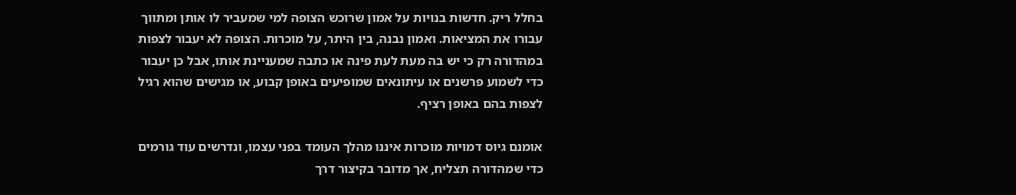בחלל ריק. חדשות בנויות על אמון שרוכש הצופה למי שמעביר לו אותן ומתווך עבורו את המציאות. ואמון נבנה, בין היתר, על מוכרות. הצופה לא יעבור לצפות במהדורה רק כי יש בה מעת לעת פינה או כתבה שמעניינת אותו, אבל כן יעבור כדי לשמוע פרשנים או עיתונאים שמופיעים באופן קבוע, או מגישים שהוא רגיל לצפות בהם באופן רציף.

אומנם גיוס דמויות מוכרות איננו מהלך העומד בפני עצמו, ונדרשים עוד גורמים כדי שמהדורה תצליח, אך מדובר בקיצור דרך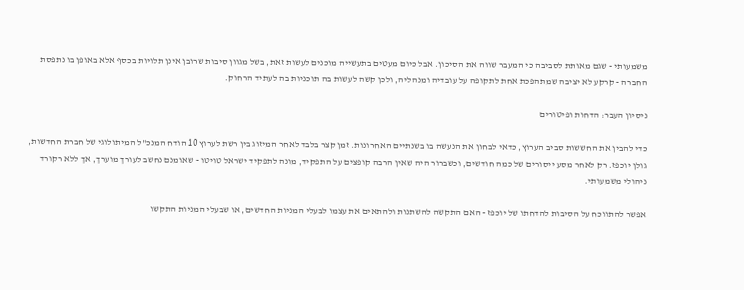משמעותי - שגם מאותת לסביבה כי המעבר שווה את הסיכון. אבל כיום מעטים בתעשייה מוכנים לעשות זאת, בשל מגוון סיבות שרובן אינן תלויות בכסף אלא באופן בו נתפסת החברה - קרקע לא יציבה שמתהפכת אחת לתקופה על עובדיה ומנהליה, ולכן קשה לעשות בה תוכניות בה לעתיד הרחוק.

ניסיון העבר: הדחות ופיטורים

כדי להבין את החששות סביב הערוץ, כדאי לבחון את הנעשה בו בשנתיים האחרונות. זמן קצר בלבד לאחר המיזוג בין רשת לערוץ 10 הודח המנכ"ל המיתולוגי של חברת החדשות, גולן יוכפז. רק לאחר מסע ייסורים של כמה חודשים, וכשברור היה שאין הרבה קופצים על התפקיד, מונה לתפקיד ישראל טויטו - שאומנם נחשב לעורך מוערך, אך ללא רקורד ניהולי משמעותי.

אפשר להתווכח על הסיבות להדחתו של יוכפז - האם התקשה להשתנות ולהתאים את עצמו לבעלי המניות החדשים, או שבעלי המניות התקשו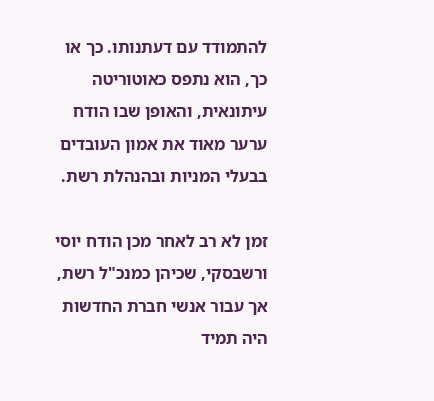להתמודד עם דעתנותו. כך או כך, הוא נתפס כאוטוריטה עיתונאית, והאופן שבו הודח ערער מאוד את אמון העובדים בבעלי המניות ובהנהלת רשת.

זמן לא רב לאחר מכן הודח יוסי ורשבסקי, שכיהן כמנכ"ל רשת, אך עבור אנשי חברת החדשות היה תמיד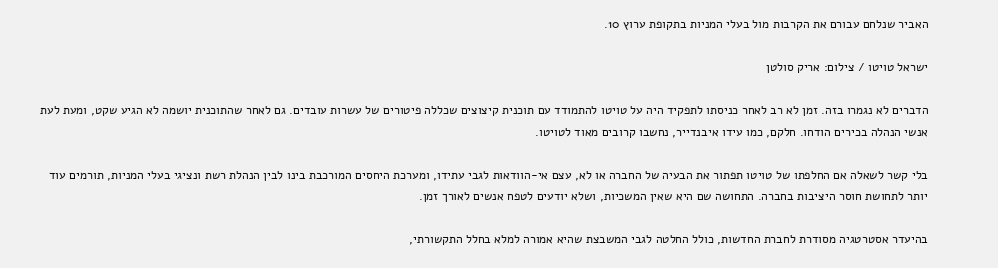האביר שנלחם עבורם את הקרבות מול בעלי המניות בתקופת ערוץ 10.

ישראל טויטו / צילום: אריק סולטן

הדברים לא נגמרו בזה. זמן לא רב לאחר כניסתו לתפקיד היה על טויטו להתמודד עם תוכנית קיצוצים שכללה פיטורים של עשרות עובדים. גם לאחר שהתוכנית יושמה לא הגיע שקט, ומעת לעת אנשי הנהלה בכירים הודחו. חלקם, כמו עידו איבנדייר, נחשבו קרובים מאוד לטויטו.

בלי קשר לשאלה אם החלפתו של טויטו תפתור את הבעיה של החברה או לא, עצם אי-הוודאות לגבי עתידו, ומערכת היחסים המורכבת בינו לבין הנהלת רשת ונציגי בעלי המניות, תורמים עוד יותר לתחושת חוסר היציבות בחברה. התחושה שם היא שאין המשכיות, ושלא יודעים לטפח אנשים לאורך זמן.

בהיעדר אסטרטגיה מסודרת לחברת החדשות, כולל החלטה לגבי המשבצת שהיא אמורה למלא בחלל התקשורתי,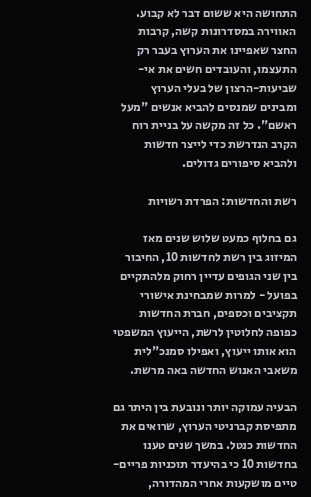התחושה היא ששום דבר לא קבוע. האווירה במסדרונות קשה, קרבות החצר שאפיינו את הערוץ בעבר רק התעצמו, והעובדים חשים את אי-שביעות-הרצון של בעלי הערוץ ומבינים שמנסים להביא אנשים "מעל ראשם". כל זה מקשה על בניית רוח הקרב הנדרשת כדי לייצר חדשות ולהביא סיפורים גדולים.

רשת והחדשות: הפרדת רשויות

גם בחלוף כמעט שלוש שנים מאז המיזוג בין רשת לחדשות 10, החיבור בין שני הגופים עדיין רחוק מלהתקיים בפועל - למרות שמבחינת אישורי תקציבים וכספים, חברת החדשות כפופה לחלוטין לרשת, הייעוץ המשפטי הוא אותו ייעוץ, ואפילו סמנכ"לית משאבי האנוש החדשה באה מרשת.

הבעיה עמוקה יותר ונובעת בין היתר גם מתפיסת קברניטי הערוץ, שרואים את החדשות כנטל. במשך שנים טענו בחדשות 10 כי בהיעדר תוכניות פריים-טיים מושקעות אחרי המהדורה,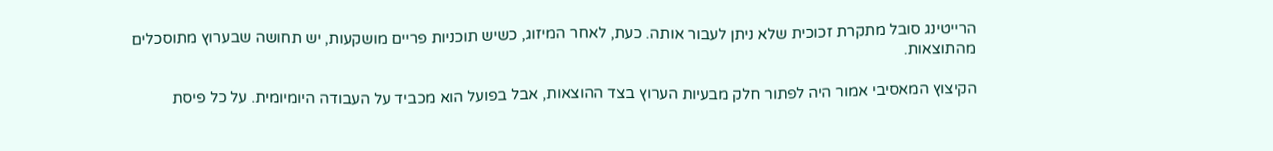הרייטינג סובל מתקרת זכוכית שלא ניתן לעבור אותה. כעת, לאחר המיזוג, כשיש תוכניות פריים מושקעות, יש תחושה שבערוץ מתוסכלים מהתוצאות.

הקיצוץ המאסיבי אמור היה לפתור חלק מבעיות הערוץ בצד ההוצאות, אבל בפועל הוא מכביד על העבודה היומיומית. על כל פיסת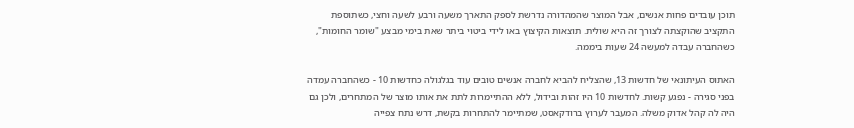תוכן עובדים פחות אנשים, אבל המוצר שהמהדורה נדרשת לספק התארך משעה ורבע לשעה וחצי, כשתוספת התקציב שהוקצתה לצורך זה היא שולית. תוצאות הקיצוץ באו לידי ביטוי ביתר שאת בימי מבצע "שומר החומות", כשהחברה עבדה למעשה 24 שעות ביממה.

האתוס העיתונאי של חדשות 13, שהצליח להביא לחברה אנשים טובים עוד בגלגולה כחדשות 10 - כשהחברה עמדה בפני סגירה - נפגע קשות. לחדשות 10 היו זהות ובידול, ללא ההתיימרות לתת את אותו מוצר של המתחרים, ולכן גם היה לה קהל אדוק משלה. המעבר לערוץ ברודקאסט, שמתיימר להתחרות בקשת, דרש נתח צפייה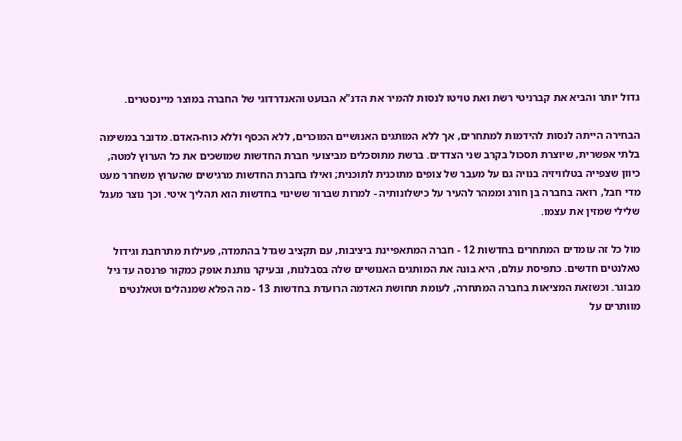גדול יותר והביא את קברניטי רשת ואת טויטו לנסות להמיר את הדנ"א הבועט והאנדרדוגי של החברה במוצר מיינסטרים.

הבחירה הייתה לנסות להידמות למתחרים, אך ללא המותגים האנושיים המוכרים, ללא הכסף וללא כוח-האדם. מדובר במשימה בלתי אפשרית, שיוצרת תסכול בקרב שני הצדדים. ברשת מתוסכלים מביצועי חברת החדשות שמושכים את כל הערוץ למטה, כיוון שצפייה בטלוויזיה בנויה גם על מעבר של צופים מתוכנית לתוכנית; ואילו בחברת החדשות מרגישים שהערוץ משחרר מעט מדי חבל, רואה בחברה בן חורג וממהר להעיר על כישלונותיה - למרות שברור ששינוי בחדשות הוא תהליך איטי. וכך נוצר מעגל שלילי שמזין את עצמו.

מול כל זה עומדים המתחרים בחדשות 12 - חברה המתאפיינת ביציבות, עם תקציב שגדל בהתמדה, פעילות מתרחבת וגידול טאלנטים חדשים. כתפיסת עולם, היא בונה את המותגים האנושיים שלה בסבלנות, ובעיקר נותנת אופק כמקור פרנסה עד גיל מבוגר. וכשזאת המציאות בחברה המתחרה, לעומת תחושת האדמה הרועדת בחדשות 13 - מה הפלא שמנהלים וטאלנטים מוותרים על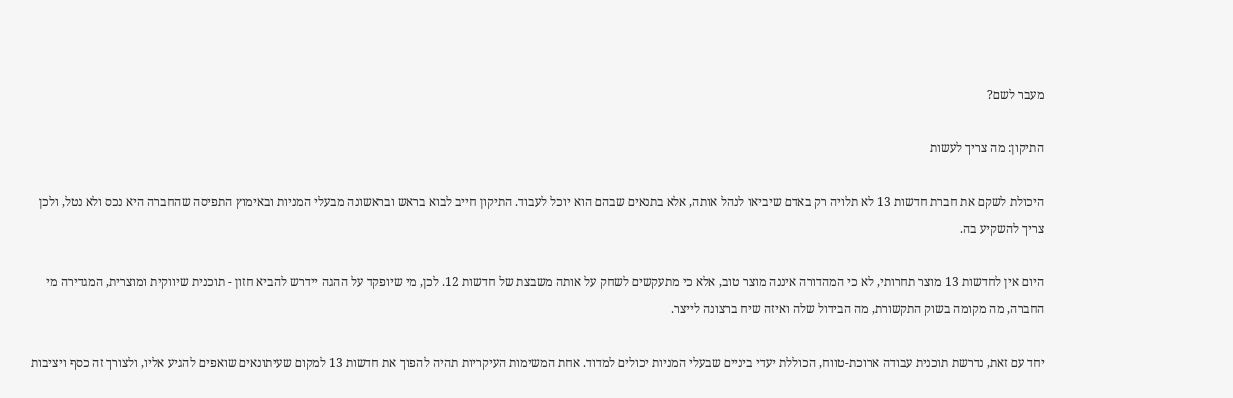מעבר לשם?

התיקון: מה צריך לעשות

היכולת לשקם את חברת חדשות 13 לא תלויה רק באדם שיביאו לנהל אותה, אלא בתנאים שבהם הוא יוכל לעבוד. התיקון חייב לבוא בראש ובראשונה מבעלי המניות ובאימוץ התפיסה שהחברה היא נכס ולא נטל, ולכן צריך להשקיע בה.

היום אין לחדשות 13 מוצר תחרותי, לא כי המהדורה איננה מוצר טוב, אלא כי מתעקשים לשחק על אותה משבצת של חדשות 12. לכן, מי שיופקד על ההגה יידרש להביא חזון - תוכנית שיווקית ומוצרית, המגדירה מי החברה, מה מקומה בשוק התקשורת, מה הבידול שלה ואיזה שיח ברצונה לייצר.

יחד עם זאת, נדרשת תוכנית עבודה ארוכת-טווח, הכוללת יעדי ביניים שבעלי המניות יכולים למדוד. אחת המשימות העיקריות תהיה להפוך את חדשות 13 למקום שעיתונאים שואפים להגיע אליו, ולצורך זה כסף ויציבות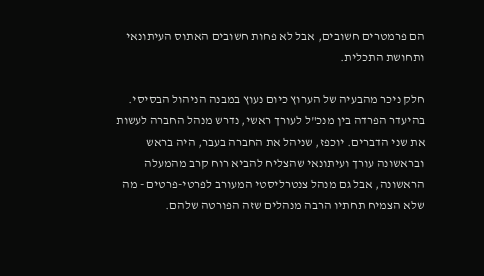הם פרמטרים חשובים, אבל לא פחות חשובים האתוס העיתונאי ותחושת התכלית.

חלק ניכר מהבעיה של הערוץ כיום נעוץ במבנה הניהול הבסיסי. בהיעדר הפרדה בין מנכ"ל לעורך ראשי, נדרש מנהל החברה לעשות את שני הדברים. יוכפז, שניהל את החברה בעבר, היה בראש ובראשונה עורך ועיתונאי שהצליח להביא רוח קרב מהמעלה הראשונה, אבל גם מנהל צנטרליסטי המעורב לפרטי-פרטים - מה שלא הצמיח תחתיו הרבה מנהלים שזה הפורטה שלהם.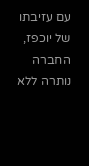עם עזיבתו של יוכפז, החברה נותרה ללא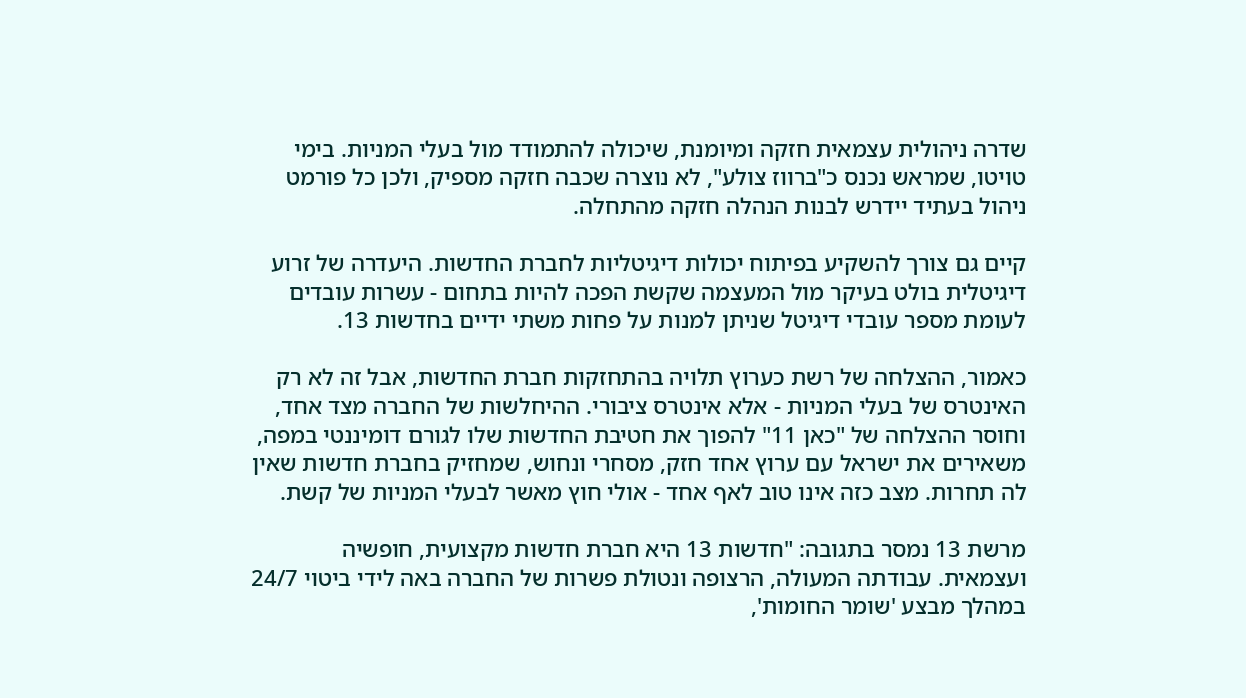שדרה ניהולית עצמאית חזקה ומיומנת, שיכולה להתמודד מול בעלי המניות. בימי טויטו, שמראש נכנס כ"ברווז צולע", לא נוצרה שכבה חזקה מספיק, ולכן כל פורמט ניהול בעתיד יידרש לבנות הנהלה חזקה מהתחלה.

קיים גם צורך להשקיע בפיתוח יכולות דיגיטליות לחברת החדשות. היעדרה של זרוע דיגיטלית בולט בעיקר מול המעצמה שקשת הפכה להיות בתחום - עשרות עובדים לעומת מספר עובדי דיגיטל שניתן למנות על פחות משתי ידיים בחדשות 13.

כאמור, ההצלחה של רשת כערוץ תלויה בהתחזקות חברת החדשות, אבל זה לא רק האינטרס של בעלי המניות - אלא אינטרס ציבורי. ההיחלשות של החברה מצד אחד, וחוסר ההצלחה של "כאן 11" להפוך את חטיבת החדשות שלו לגורם דומיננטי במפה, משאירים את ישראל עם ערוץ אחד חזק, מסחרי ונחוש, שמחזיק בחברת חדשות שאין לה תחרות. מצב כזה אינו טוב לאף אחד - אולי חוץ מאשר לבעלי המניות של קשת.

מרשת 13 נמסר בתגובה: "חדשות 13 היא חברת חדשות מקצועית, חופשיה ועצמאית. עבודתה המעולה, הרצופה ונטולת פשרות של החברה באה לידי ביטוי 24/7 במהלך מבצע 'שומר החומות',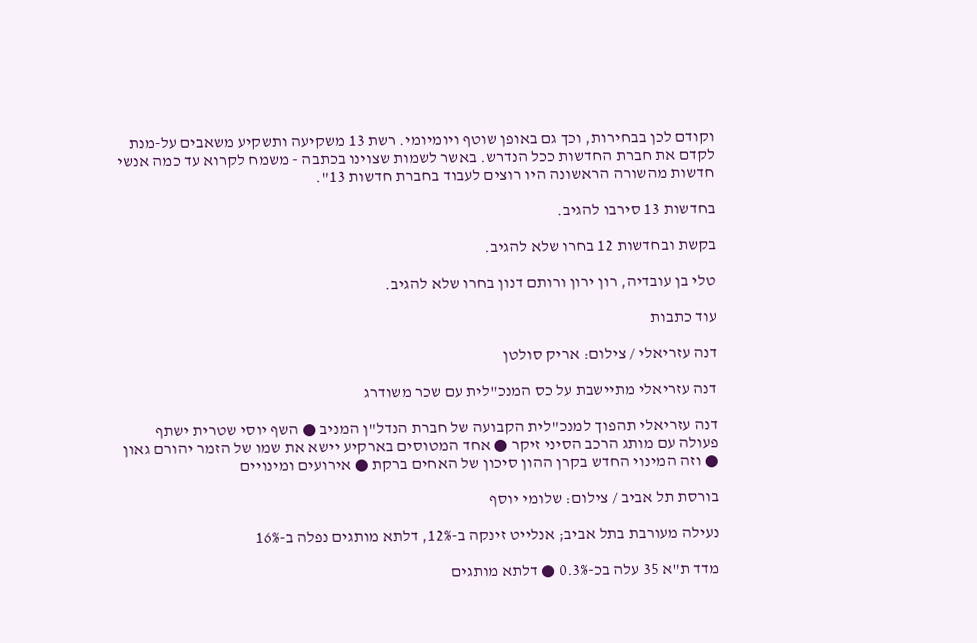וקודם לכן בבחירות, וכך גם באופן שוטף ויומיומי. רשת 13 משקיעה ותשקיע משאבים על-מנת לקדם את חברת החדשות ככל הנדרש. באשר לשמות שצוינו בכתבה - משמח לקרוא עד כמה אנשי חדשות מהשורה הראשונה היו רוצים לעבוד בחברת חדשות 13".

בחדשות 13 סירבו להגיב.

בקשת ובחדשות 12 בחרו שלא להגיב.

טלי בן עובדיה, רון ירון ורותם דנון בחרו שלא להגיב.

עוד כתבות

דנה עזריאלי / צילום: אריק סולטן

דנה עזריאלי מתיישבת על כס המנכ"לית עם שכר משודרג

דנה עזריאלי תהפוך למנכ"לית הקבועה של חברת הנדל"ן המניב ● השף יוסי שטרית ישתף פעולה עם מותג הרכב הסיני זיקר ● אחד המטוסים בארקיע יישא את שמו של הזמר יהורם גאון ● וזה המינוי החדש בקרן ההון סיכון של האחים ברקת ● אירועים ומינויים

בורסת תל אביב / צילום: שלומי יוסף

נעילה מעורבת בתל אביב; אנלייט זינקה ב-12%, דלתא מותגים נפלה ב-16%

מדד ת"א 35 עלה בכ-0.3% ● דלתא מותגים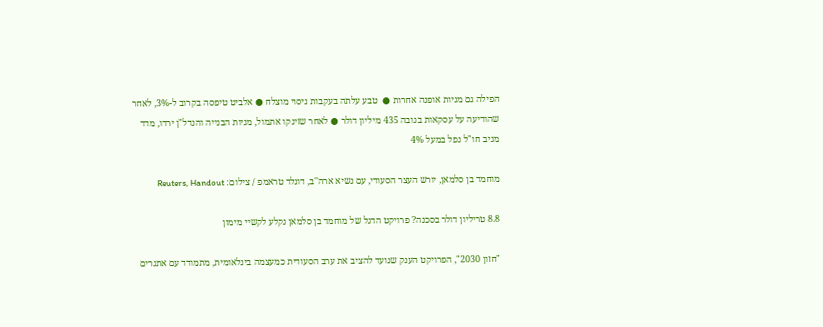הפילה גם מניות אופנה אחרות ●  טבע עלתה בעקבות ניסוי מוצלח ● אלביט טיפסה בקרוב ל-3%, לאחר שהודיעה על עסקאות בגובה 435 מיליון דולר ● לאחר שזינקו אתמול, מניות הבנייה והנדל"ן ירדו, מדד מניב חו"ל נפל במעל 4%

מוחמד בן סלמאן, יורש העצר הסעודי, עם נשיא ארה''ב, דונלד טראמפ / צילום: Reuters, Handout

8.8 טריליון דולר בסכנה? פרויקט הדגל של מוחמד בן סלמאן נקלע לקשיי מימון

"חזון 2030", הפרויקט הענק שנועד להציב את ערב הסעודית כמעצמה בינלאומית, מתמודד עם אתגרים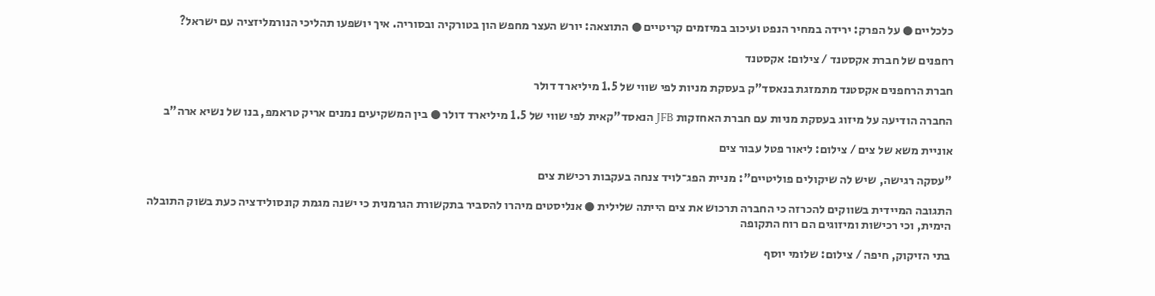כלכליים ● על הפרק: ירידה במחיר הנפט ועיכוב במיזמים קריטיים ● התוצאה: יורש העצר מחפש הון בטורקיה ובסוריה. איך יושפעו תהליכי הנורמליזציה עם ישראל?

רחפנים של חברת אקסטנד / צילום: אקסטנד

חברת הרחפנים אקסטנד מתמזגת בנאסד"ק בעסקת מניות לפי שווי של 1.5 מיליארד דולר

החברה הודיעה על מיזוג בעסקת מניות עם חברת האחזקות JFB הנאסד"קאית לפי שווי של 1.5 מיליארד דולר ● בין המשקיעים נמנים אריק טראמפ, בנו של נשיא ארה"ב

אוניית משא של צים / צילום: ליאור פטל עבור צים

"עסקה רגישה, שיש לה שיקולים פוליטיים": מניית הפג־לויד צנחה בעקבות רכישת צים

התגובה המיידית בשווקים להכרזה כי החברה תרכוש את צים הייתה שלילית ● אנליסטים מיהרו להסביר בתקשורת הגרמנית כי ישנה מגמת קונסולידציה כעת בשוק התובלה הימית, וכי רכישות ומיזוגים הם רוח התקופה

בתי הזיקוק, חיפה / צילום: שלומי יוסף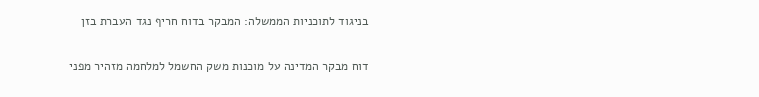בניגוד לתוכניות הממשלה: המבקר בדוח חריף נגד העברת בזן

דוח מבקר המדינה על מוכנות משק החשמל למלחמה מזהיר מפני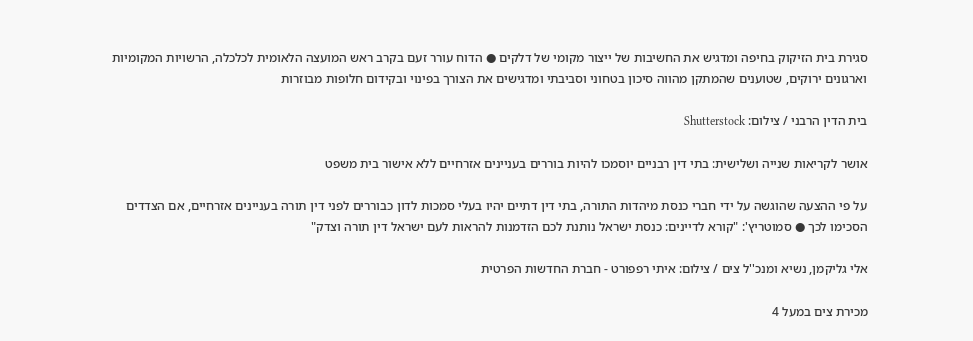סגירת בית הזיקוק בחיפה ומדגיש את החשיבות של ייצור מקומי של דלקים ● הדוח עורר זעם בקרב ראש המועצה הלאומית לכלכלה, הרשויות המקומיות וארגונים ירוקים, שטוענים שהמתקן מהווה סיכון בטחוני וסביבתי ומדגישים את הצורך בפינוי ובקידום חלופות מבוזרות

בית הדין הרבני / צילום: Shutterstock

אושר לקריאות שנייה ושלישית: בתי דין רבניים יוסמכו להיות בוררים בעניינים אזרחיים ללא אישור בית משפט

על פי ההצעה שהוגשה על ידי חברי כנסת מיהדות התורה, בתי דין דתיים יהיו בעלי סמכות לדון כבוררים לפני דין תורה בעניינים אזרחיים, אם הצדדים הסכימו לכך ● סמוטריץ': "קורא לדיינים: כנסת ישראל נותנת לכם הזדמנות להראות לעם ישראל דין תורה וצדק"

אלי גליקמן, נשיא ומנכ''ל צים / צילום: איתי רפפורט - חברת החדשות הפרטית

מכירת צים במעל 4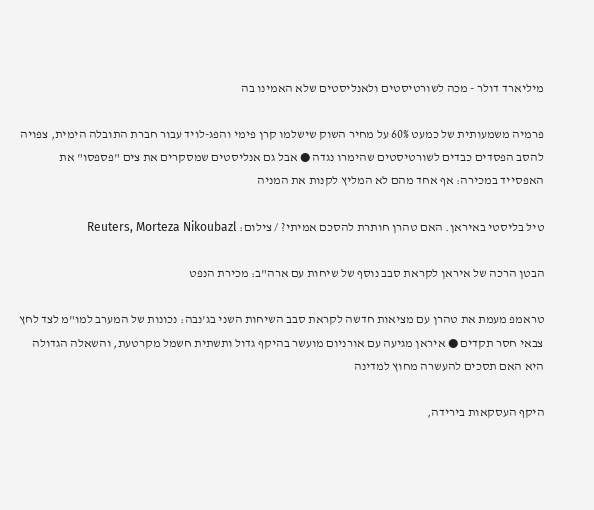מיליארד דולר - מכה לשורטיסטים ולאנליסטים שלא האמינו בה

פרמיה משמעותית של כמעט 60% על מחיר השוק שישלמו קרן פימי והפג-לויד עבור חברת התובלה הימית, צפויה להסב הפסדים כבדים לשורטיסטים שהימרו נגדה ● אבל גם אנליסטים שמסקרים את צים "פספסו" את האפסייד במכירה: אף אחד מהם לא המליץ לקנות את המניה

טיל בליסטי באיראן. האם טהרן חותרת להסכם אמיתי? / צילום: Reuters, Morteza Nikoubazl

הבטן הרכה של איראן לקראת סבב נוסף של שיחות עם ארה"ב: מכירת הנפט

טראמפ מעמת את טהרן עם מציאות חדשה לקראת סבב השיחות השני בג'נבה: נכונות של המערב למו"מ לצד לחץ צבאי חסר תקדים ● איראן מגיעה עם אורניום מועשר בהיקף גדול ותשתית חשמל מקרטעת, והשאלה הגדולה היא האם תסכים להעשרה מחוץ למדינה

היקף העסקאות בירידה,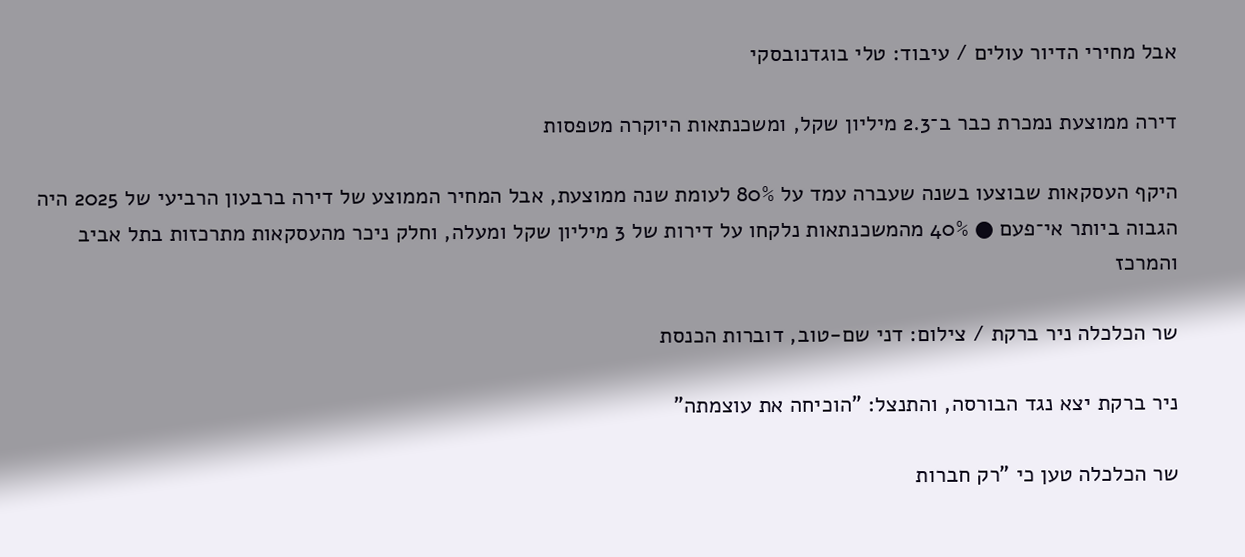אבל מחירי הדיור עולים / עיבוד: טלי בוגדנובסקי

דירה ממוצעת נמכרת כבר ב־2.3 מיליון שקל, ומשכנתאות היוקרה מטפסות

היקף העסקאות שבוצעו בשנה שעברה עמד על 80% לעומת שנה ממוצעת, אבל המחיר הממוצע של דירה ברבעון הרביעי של 2025 היה הגבוה ביותר אי־פעם ● 40% מהמשכנתאות נלקחו על דירות של 3 מיליון שקל ומעלה, וחלק ניכר מהעסקאות מתרכזות בתל אביב והמרכז

שר הכלכלה ניר ברקת / צילום: דני שם-טוב, דוברות הכנסת

ניר ברקת יצא נגד הבורסה, והתנצל: "הוכיחה את עוצמתה"

שר הכלכלה טען כי "רק חברות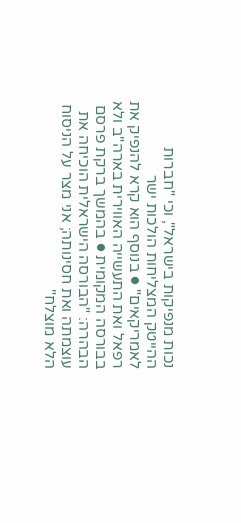נכות מנפיקות בישראל", וכי "חברות ההייטק המצליחות הולכות ישר לאמריקאים" ● בנוסף הוא קרא להנפיק את רפאל ואת התעשייה האווירית בארה"ב ולא בבורסה המקומית ● בהמשך ברקת פרסם הבהרה: "הבורסה הישראלית הוכיחה את עוצמתה ואת חסינותה; אני מצר על הניסוח הלא מוצלח"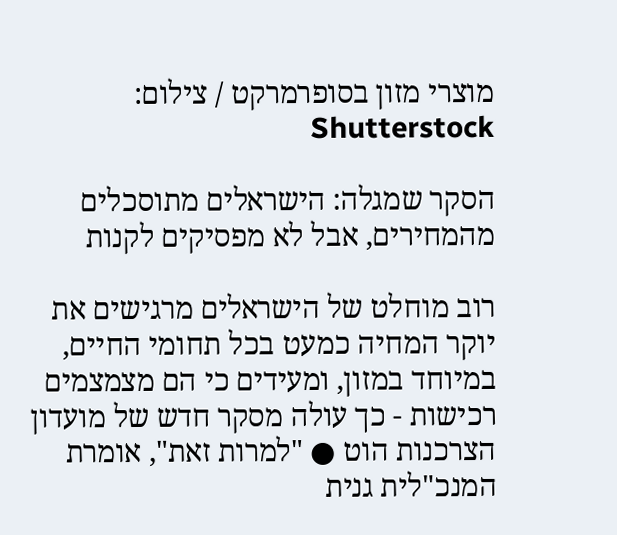מוצרי מזון בסופרמרקט / צילום: Shutterstock

הסקר שמגלה: הישראלים מתוסכלים מהמחירים, אבל לא מפסיקים לקנות

רוב מוחלט של הישראלים מרגישים את יוקר המחיה כמעט בכל תחומי החיים, במיוחד במזון, ומעידים כי הם מצמצמים רכישות - כך עולה מסקר חדש של מועדון הצרכנות הוט ● "למרות זאת", אומרת המנכ"לית גנית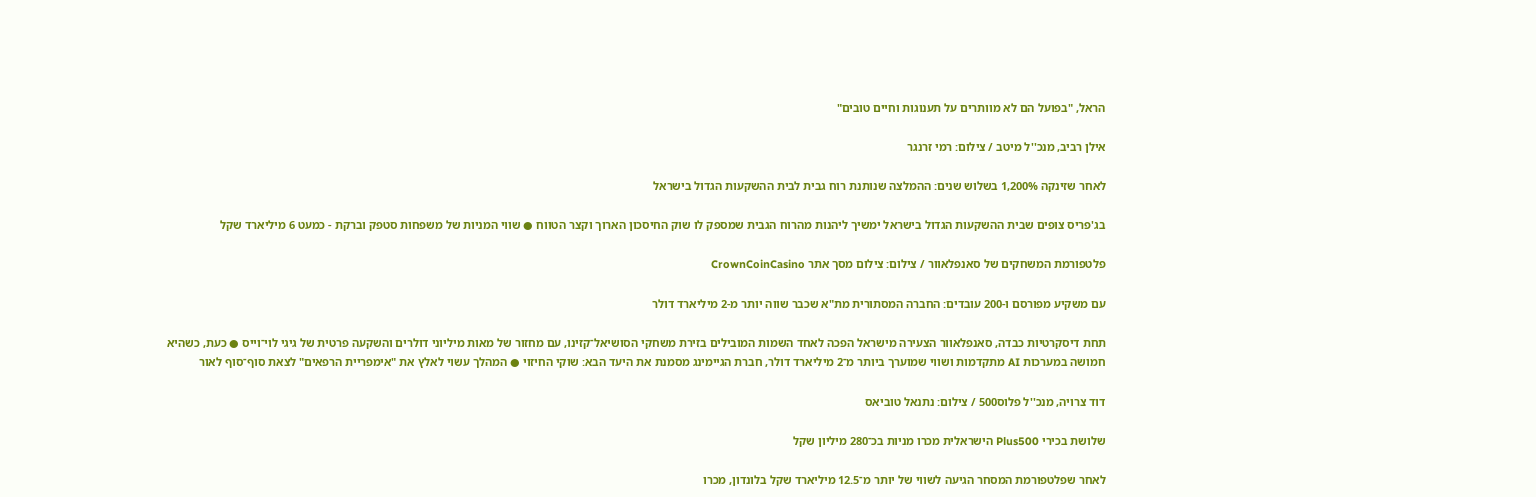הראל, "בפועל הם לא מוותרים על תענוגות וחיים טובים"

אילן רביב, מנכ''ל מיטב / צילום: רמי זרנגר

לאחר שזינקה 1,200% בשלוש שנים: ההמלצה שנותנת רוח גבית לבית ההשקעות הגדול בישראל

בג'פריס צופים שבית ההשקעות הגדול בישראל ימשיך ליהנות מהרוח הגבית שמספק לו שוק החיסכון הארוך וקצר הטווח ● שווי המניות של משפחות סטפק וברקת - כמעט 6 מיליארד שקל

פלטפורמת המשחקים של סאנפלאוור / צילום: צילום מסך אתר CrownCoinCasino

עם משקיע מפורסם ו-200 עובדים: החברה המסתורית מת"א שכבר שווה יותר מ-2 מיליארד דולר

תחת דיסקרטיות כבדה, סאנפלאוור הצעירה מישראל הפכה לאחד השמות המובילים בזירת משחקי הסושיאל־קזינו, עם מחזור של מאות מיליוני דולרים והשקעה פרטית של גיגי לוי־וייס ● כעת, כשהיא חמושה במערכות AI מתקדמות ושווי שמוערך ביותר מ־2 מיליארד דולר, חברת הגיימינג מסמנת את היעד הבא: שוקי החיזוי ● המהלך עשוי לאלץ את "אימפריית הרפאים" לצאת סוף־סוף לאור

דוד צרויה, מנכ''ל פלוס500 / צילום: נתנאל טוביאס

שלושת בכירי Plus500 הישראלית מכרו מניות בכ־280 מיליון שקל

לאחר שפלטפורמת המסחר הגיעה לשווי של יותר מ־12.5 מיליארד שקל בלונדון, מכרו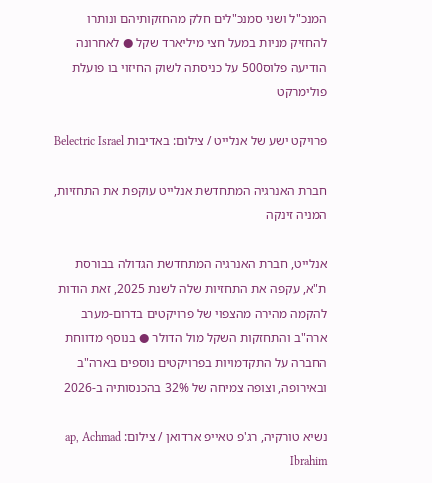המנכ"ל ושני סמנכ"לים חלק מהחזקותיהם ונותרו להחזיק מניות במעל חצי מיליארד שקל ● לאחרונה הודיעה פלוס500 על כניסתה לשוק החיזוי בו פועלת פולימרקט

פרויקט ישע של אנלייט / צילום: באדיבות Belectric Israel

חברת האנרגיה המתחדשת אנלייט עוקפת את התחזיות, המניה זינקה

אנלייט, חברת האנרגיה המתחדשת הגדולה בבורסת ת"א, עקפה את התחזיות שלה לשנת 2025, זאת הודות להקמה מהירה מהצפוי של פרויקטים בדרום-מערב ארה"ב והתחזקות השקל מול הדולר ● בנוסף מדווחת החברה על התקדמויות בפרויקטים נוספים בארה"ב ובאירופה, וצופה צמיחה של 32% בהכנסותיה ב-2026

נשיא טורקיה, רג'פ טאייפ ארדואן / צילום: ap, Achmad Ibrahim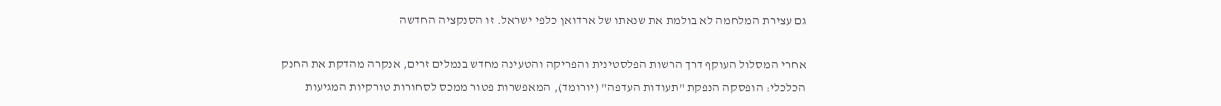גם עצירת המלחמה לא בולמת את שנאתו של ארדואן כלפי ישראל. זו הסנקציה החדשה

אחרי המסלול העוקף דרך הרשות הפלסטינית והפריקה והטעינה מחדש בנמלים זרים, אנקרה מהדקת את החנק הכלכלי: הופסקה הנפקת "תעודות העדפה" (יורומד), המאפשרות פטור ממכס לסחורות טורקיות המגיעות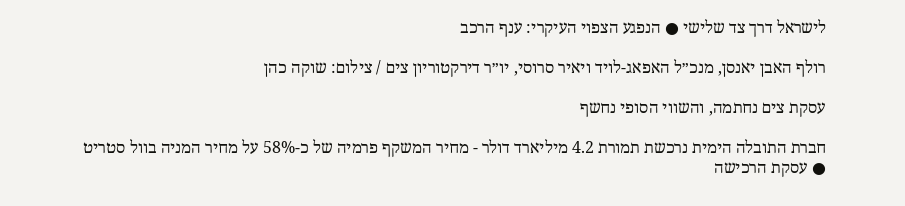לישראל דרך צד שלישי ● הנפגע הצפוי העיקרי: ענף הרכב

רולף האבן יאנסן, מנכ״ל האפאג-לויד ויאיר סרוסי, יו״ר דירקטוריון צים / צילום: שוקה כהן

עסקת צים נחתמה, והשווי הסופי נחשף

חברת התובלה הימית נרכשת תמורת 4.2 מיליארד דולר - מחיר המשקף פרמיה של כ-58% על מחיר המניה בוול סטריט ● עסקת הרכישה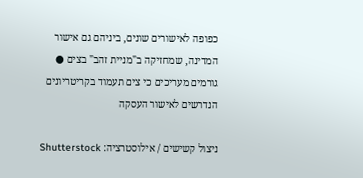כפופה לאישורים שונים, ביניהם גם אישור המדינה, שמחזיקה ב"מניית זהב" בצים ● גורמים מעריכים כי צים תעמוד בקריטריונים הנדרשים לאישור העסקה

ניצול קשישים / אילוסטרציה: Shutterstock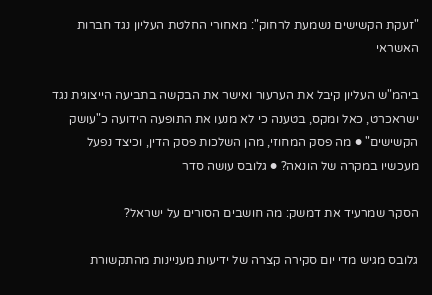"זעקת הקשישים נשמעת לרחוק": מאחורי החלטת העליון נגד חברות האשראי

ביהמ"ש העליון קיבל את הערעור ואישר את הבקשה בתביעה הייצוגית נגד ישראכרט, כאל ומקס, בטענה כי לא מנעו את התופעה הידועה כ"עושק הקשישים" ● מה פסק המחוזי, מהן השלכות פסק הדין, וכיצד נפעל מעכשיו במקרה של הונאה? ● גלובס עושה סדר

הסקר שמרעיד את דמשק: מה חושבים הסורים על ישראל?

גלובס מגיש מדי יום סקירה קצרה של ידיעות מעניינות מהתקשורת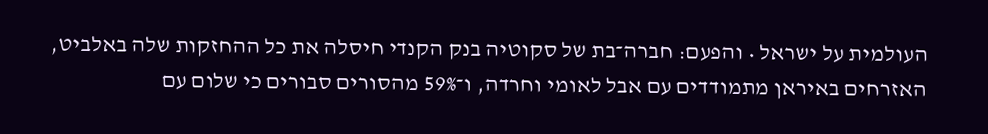העולמית על ישראל • והפעם: חברה־בת של סקוטיה בנק הקנדי חיסלה את כל ההחזקות שלה באלביט, האזרחים באיראן מתמודדים עם אבל לאומי וחרדה, ו־59% מהסורים סבורים כי שלום עם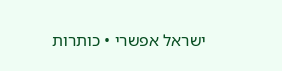ישראל אפשרי • כותרות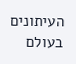העיתונים בעולם